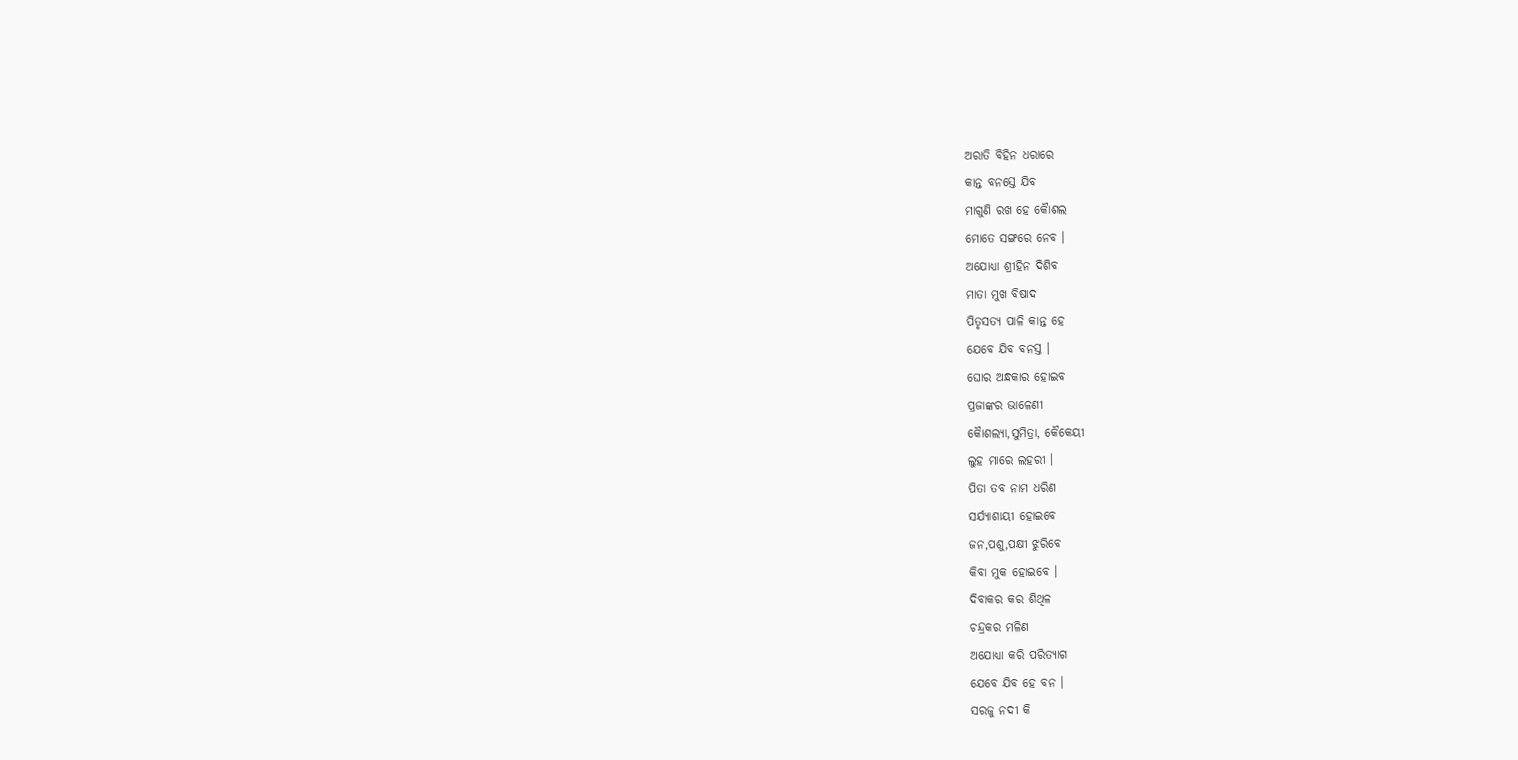ଅରାତି ବିହିନ ଧରାରେ
କାନ୍ତ ବନସ୍ତେ ଯିବ
ମାଗୁଣି ରଖ ହେ କୈାଶଲ
ମୋତେ ସଙ୍ଗରେ ନେବ ।
ଅଯୋଧ୍ୟା ଶ୍ରୀହିନ ଦିଶିବ
ମାତା ମୁଖ ବିଷାଦ
ପିତୃସତ୍ୟ ପାଳି କାନ୍ତ ହେ
ଯେବେ ଯିବ ବନସ୍ତ ।
ଘୋର ଅନ୍ଧକାର ହୋଇବ
ପ୍ରଜାଙ୍କର ଭାଳେଣୀ
କୈାଶଲ୍ୟା,ସୁମିତ୍ରା, କୈକେୟୀ
ଲୁହ ମାରେ ଲହରୀ ।
ପିତା ତବ ନାମ ଧରିଣ
ସର୍ଯ୍ୟାଶାୟୀ ହୋଇବେ
ଜନ,ପଶୁ,ପକ୍ଷୀ ଝୁରିବେ
କିବା ମୁକ ହୋଇବେ ।
ଦିବାକର କର ଶିଥିଳ
ଚନ୍ଦ୍ରକର ମଳିଣ
ଅଯୋଧ୍ୟା କରି ପରିତ୍ୟାଗ
ଯେବେ ଯିବ ହେ ବନ ।
ସରଜୁ ନଦୀ କି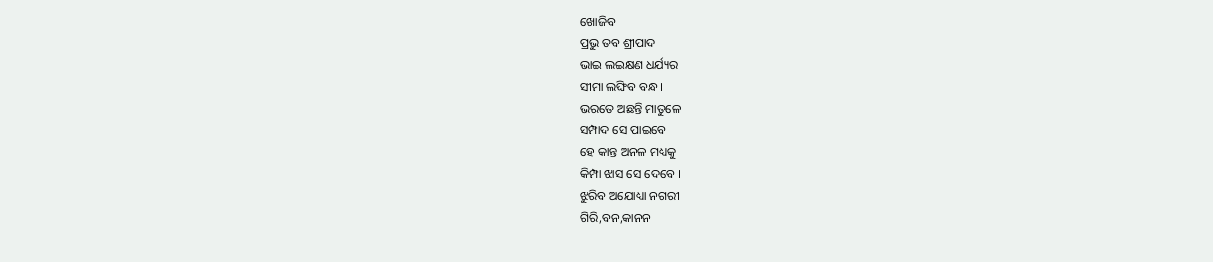ଖୋଜିବ
ପ୍ରଭୁ ତବ ଶ୍ରୀପାଦ
ଭାଇ ଲଇକ୍ଷଣ ଧର୍ଯ୍ୟର
ସୀମା ଲଙ୍ଘିବ ବନ୍ଧ ।
ଭରତେ ଅଛନ୍ତି ମାତୁଳେ
ସମ୍ପାଦ ସେ ପାଇବେ
ହେ କାନ୍ତ ଅନଳ ମଧ୍ୟକୁ
କିମ୍ପା ଝାସ ସେ ଦେବେ ।
ଝୁରିବ ଅଯୋଧ୍ୟା ନଗରୀ
ଗିରି,ବନ,କାନନ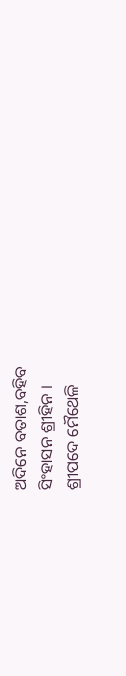ଅଦିନେ ବତାଶ,ବହିବ
ସିଂହାସନ ଶ୍ରୀହିନ ।
ଶ୍ରୀପଦେ ମୈଥେଳି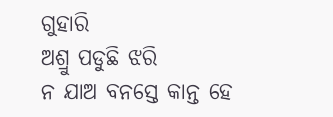ଗୁହାରି
ଅଶ୍ରୁ ପଡୁଛି ଝରି
ନ ଯାଅ ବନସ୍ତେ କାନ୍ତ ହେ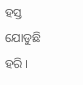ହସ୍ତ ଯୋଡୁଛି ହରି ।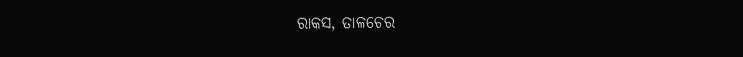ରାକସ, ତାଳଚେର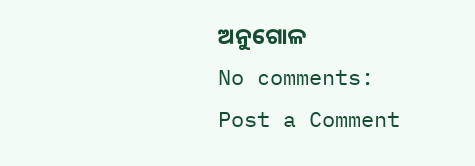ଅନୁଗୋଳ
No comments:
Post a Comment